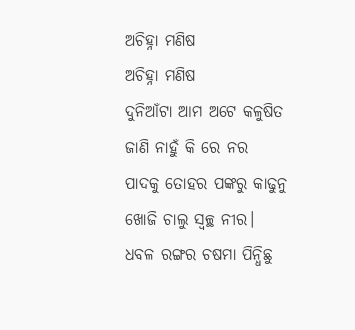ଅଚିହ୍ନା ମଣିଷ
ଅଚିହ୍ନା ମଣିଷ
ଦୁନିଆଁଟା ଆମ ଅଟେ କଳୁଷିତ
ଜାଣି ନାହୁଁ କି ରେ ନର
ପାଦକୁ ତୋହର ପଙ୍କରୁ କାଢୁନୁ
ଖୋଜି ଚାଲୁ ସ୍ଵଚ୍ଛ ନୀର।
ଧବଳ ରଙ୍ଗର ଚଷମା ପିନ୍ଧିଛୁ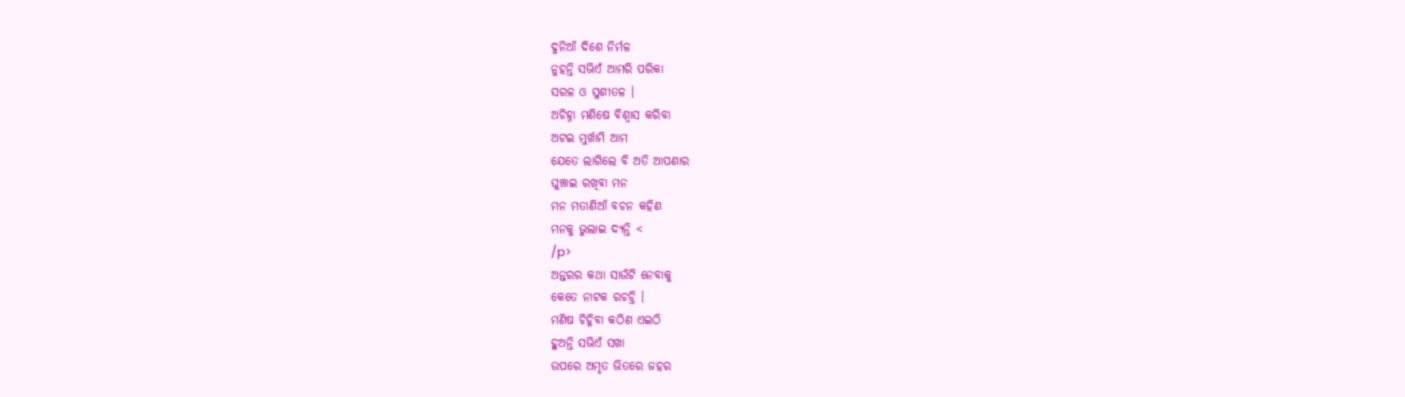ଦୁନିଆଁ ଦିଶେ ନିର୍ମଳ
ନୁହନ୍ତି ସଭିଏଁ ଆମରି ପରିକା
ସରଳ ଓ ସୁଶୀତଳ ।
ଅଚିହ୍ନା ମଣିଷେ ବିଶ୍ୱାସ କରିବା
ଅଟଇ ମୁର୍ଖାମି ଆମ
ଯେତେ ଲାଗିଲେ ବି ଅତି ଆପଣାର
ଘୁଞ୍ଚାଇ ରଖିବା ମନ
ମନ ମତାଣିଆଁ ବଚନ କହିଣ
ମନକୁ ଭୁଲାଇ ଦ୍ୟନ୍ତି <
/p>
ଅନ୍ତରର କଥା ସାଉଁଟି ନେବାକୁ
କେତେ ନାଟକ ରଚଚ୍ତି ।
ମଣିଷ ଚିହ୍ନିବା କଠିଣ ଏଇଠି
ହୁଅନ୍ତି ସଭିଏଁ ସଖା
ଉପରେ ଅମୃତ ଭିତରେ ଜହର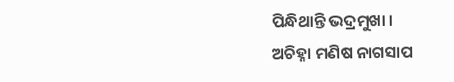ପିନ୍ଧିଥାନ୍ତି ଭଦ୍ରମୁଖା ।
ଅଚିହ୍ନା ମଣିଷ ନାଗସାପ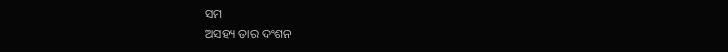ସମ
ଅସହ୍ୟ ତାର ଦଂଶନ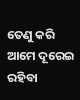ତେଣୁ କରି ଆମେ ଦୂରେଇ ରହିବା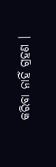କରିବା ନାହିଁ ଗ୍ରହଣ ।